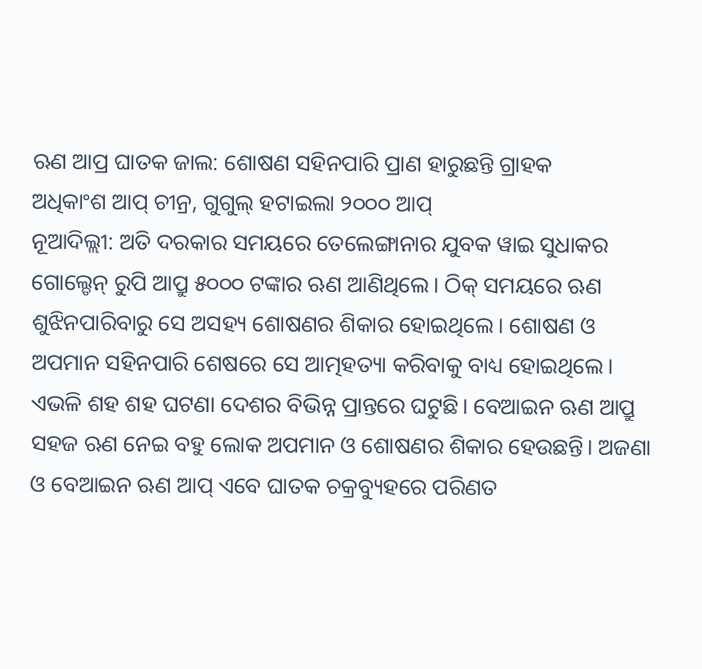ଋଣ ଆପ୍ର ଘାତକ ଜାଲ: ଶୋଷଣ ସହିନପାରି ପ୍ରାଣ ହାରୁଛନ୍ତି ଗ୍ରାହକ
ଅଧିକାଂଶ ଆପ୍ ଚୀନ୍ର, ଗୁଗୁଲ୍ ହଟାଇଲା ୨୦୦୦ ଆପ୍
ନୂଆଦିଲ୍ଲୀ: ଅତି ଦରକାର ସମୟରେ ତେଲେଙ୍ଗାନାର ଯୁବକ ୱାଇ ସୁଧାକର ଗୋଲ୍ଡେନ୍ ରୁପି ଆପ୍ରୁ ୫୦୦୦ ଟଙ୍କାର ଋଣ ଆଣିଥିଲେ। ଠିକ୍ ସମୟରେ ଋଣ ଶୁଝିନପାରିବାରୁ ସେ ଅସହ୍ୟ ଶୋଷଣର ଶିକାର ହୋଇଥିଲେ। ଶୋଷଣ ଓ ଅପମାନ ସହିନପାରି ଶେଷରେ ସେ ଆତ୍ମହତ୍ୟା କରିବାକୁ ବାଧ୍ୟ ହୋଇଥିଲେ। ଏଭଳି ଶହ ଶହ ଘଟଣା ଦେଶର ବିଭିନ୍ନ ପ୍ରାନ୍ତରେ ଘଟୁଛି। ବେଆଇନ ଋଣ ଆପ୍ରୁ ସହଜ ଋଣ ନେଇ ବହୁ ଲୋକ ଅପମାନ ଓ ଶୋଷଣର ଶିକାର ହେଉଛନ୍ତି। ଅଜଣା ଓ ବେଆଇନ ଋଣ ଆପ୍ ଏବେ ଘାତକ ଚକ୍ରବ୍ୟୁହରେ ପରିଣତ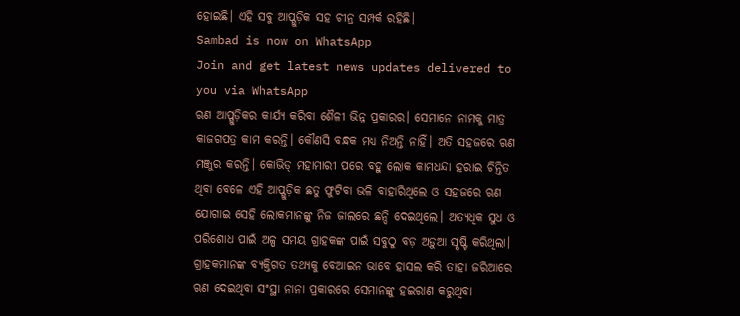ହୋଇଛି। ଏହି ସବୁ ଆପ୍ଗୁଡ଼ିକ ସହ ଚୀନ୍ର ସମ୍ପର୍କ ରହିଛି।
Sambad is now on WhatsApp
Join and get latest news updates delivered to you via WhatsApp
ଋଣ ଆପ୍ଗୁଡ଼ିକର କାର୍ଯ୍ୟ କରିବା ଶୈଳୀ ଭିନ୍ନ ପ୍ରକାରର। ସେମାନେ ନାମକୁ ମାତ୍ର କାଜଗପତ୍ର କାମ କରନ୍ତି। କୌଣସି ବନ୍ଧକ ମଧ୍ୟ ନିଅନ୍ତି ନାହିଁ। ଅତି ସହଜରେ ଋଣ ମଞ୍ଜୁର କରନ୍ତି। କୋଭିଡ୍ ମହାମାରୀ ପରେ ବହୁ ଲୋକ କାମଧନ୍ଦା ହରାଇ ଚିନ୍ତିତ ଥିବା ବେଳେ ଏହି ଆପ୍ଗୁଡ଼ିକ ଛତୁ ଫୁଟିବା ଭଳି ବାହାରିଥିଲେ ଓ ସହଜରେ ଋଣ ଯୋଗାଇ ସେହି ଲୋକମାନଙ୍କୁ ନିଜ ଜାଲରେ ଛନ୍ଦି ଦେଇଥିଲେ। ଅତ୍ୟଧିକ ସୁଧ ଓ ପରିଶୋଧ ପାଇଁ ଅଳ୍ପ ସମୟ ଗ୍ରାହକଙ୍କ ପାଇଁ ସବୁଠୁ ବଡ଼ ଅଡ଼ୁଆ ସୃଷ୍ଟି କରିଥିଲା। ଗ୍ରାହକମାନଙ୍କ ବ୍ୟକ୍ତିଗତ ତଥ୍ୟକୁ ବେଆଇନ ଭାବେ ହାସଲ କରି ତାହା ଜରିଆରେ ଋଣ ଦେଇଥିବା ସଂସ୍ଥା ନାନା ପ୍ରକାରରେ ସେମାନଙ୍କୁ ହଇରାଣ କରୁଥିବା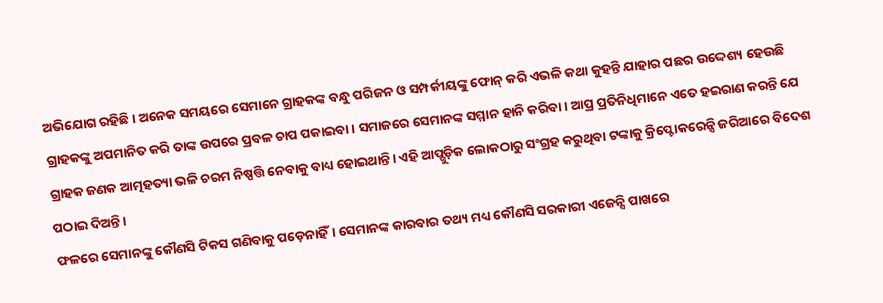ଅଭିଯୋଗ ରହିଛି। ଅନେକ ସମୟରେ ସେମାନେ ଗ୍ରାହକଙ୍କ ବନ୍ଧୁ ପରିଜନ ଓ ସମ୍ପର୍କୀୟଙ୍କୁ ଫୋନ୍ କରି ଏଭଳି କଥା କୁହନ୍ତି ଯାହାର ପଛର ଉଦ୍ଦେଶ୍ୟ ହେଉଛି ଗ୍ରାହକଙ୍କୁ ଅପମାନିତ କରି ତାଙ୍କ ଉପରେ ପ୍ରବଳ ଚାପ ପକାଇବା। ସମାଜରେ ସେମାନଙ୍କ ସମ୍ମାନ ହାନି କରିବା। ଆପ୍ର ପ୍ରତିନିଧିମାନେ ଏତେ ହଇରାଣ କରନ୍ତି ଯେ ଗ୍ରାହକ ଜଣକ ଆତ୍ମହତ୍ୟା ଭଳି ଚରମ ନିଷ୍ପତ୍ତି ନେବାକୁ ବାଧ୍ୟ ହୋଇଥାନ୍ତି। ଏହି ଆପ୍ଗୁଡ଼ିକ ଲୋକଠାରୁ ସଂଗ୍ରହ କରୁଥିବା ଟଙ୍କାକୁ କ୍ରିପ୍ଟୋକରେନ୍ସି ଜରିଆରେ ବିଦେଶ ପଠାଇ ଦିଅନ୍ତି।
ଫଳରେ ସେମାନଙ୍କୁ କୌଣସି ଟିକସ ଗଣିବାକୁ ପଡ଼େନାହିଁ। ସେମାନଙ୍କ କାରବାର ତଥ୍ୟ ମଧ୍ୟ କୌଣସି ସରକାରୀ ଏଜେନ୍ସି ପାଖରେ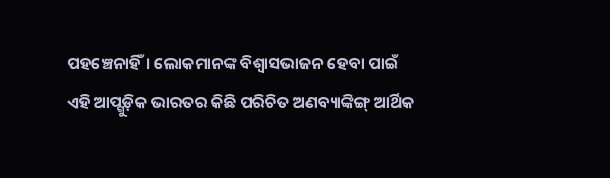ପହଞ୍ଚେନାହିଁ। ଲୋକମାନଙ୍କ ବିଶ୍ବାସଭାଜନ ହେବା ପାଇଁ ଏହି ଆପ୍ଗୁଡ଼ିକ ଭାରତର କିଛି ପରିଚିତ ଅଣବ୍ୟାଙ୍କିଙ୍ଗ୍ ଆର୍ଥିକ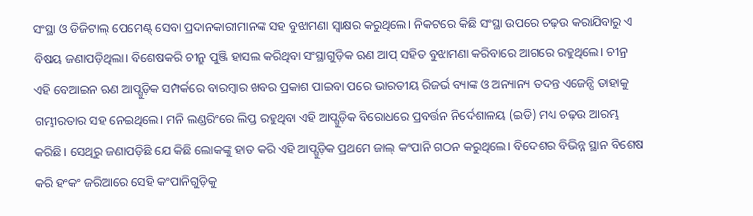ସଂସ୍ଥା ଓ ଡିଜିଟାଲ୍ ପେମେଣ୍ଟ୍ ସେବା ପ୍ରଦାନକାରୀମାନଙ୍କ ସହ ବୁଝାମଣା ସ୍ବାକ୍ଷର କରୁଥିଲେ। ନିକଟରେ କିଛି ସଂସ୍ଥା ଉପରେ ଚଢ଼ଉ କରାଯିବାରୁ ଏ ବିଷୟ ଜଣାପଡ଼ିଥିଲା। ବିଶେଷକରି ଚୀନ୍ରୁ ପୁଞ୍ଜି ହାସଲ କରିଥିବା ସଂସ୍ଥାଗୁଡ଼ିକ ଋଣ ଆପ୍ ସହିତ ବୁଝାମଣା କରିବାରେ ଆଗରେ ରହୁଥିଲେ। ଚୀନ୍ର ଏହି ବେଆଇନ ଋଣ ଆପ୍ଗୁଡ଼ିକ ସମ୍ପର୍କରେ ବାରମ୍ବାର ଖବର ପ୍ରକାଶ ପାଇବା ପରେ ଭାରତୀୟ ରିଜର୍ଭ ବ୍ୟାଙ୍କ ଓ ଅନ୍ୟାନ୍ୟ ତଦନ୍ତ ଏଜେନ୍ସି ତାହାକୁ ଗମ୍ଭୀରତାର ସହ ନେଇଥିଲେ। ମନି ଲଣ୍ଡରିଂରେ ଲିପ୍ତ ରହୁଥିବା ଏହି ଆପ୍ଗୁଡ଼ିକ ବିରୋଧରେ ପ୍ରବର୍ତ୍ତନ ନିର୍ଦେଶାଳୟ (ଇଡି) ମଧ୍ୟ ଚଢ଼ଉ ଆରମ୍ଭ କରିଛି। ସେଥିରୁ ଜଣାପଡ଼ିଛି ଯେ କିଛି ଲୋକଙ୍କୁ ହାତ କରି ଏହି ଆପ୍ଗୁଡ଼ିକ ପ୍ରଥମେ ଜାଲ୍ କଂପାନି ଗଠନ କରୁଥିଲେ। ବିଦେଶର ବିଭିନ୍ନ ସ୍ଥାନ ବିଶେଷ କରି ହଂକଂ ଜରିଆରେ ସେହି କଂପାନିଗୁଡ଼ିକୁ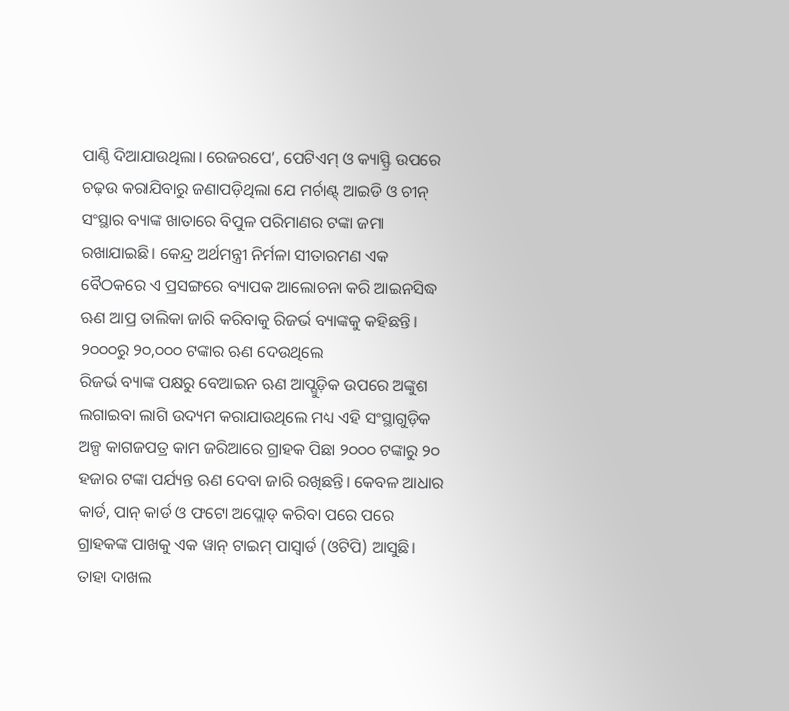ପାଣ୍ଠି ଦିଆଯାଉଥିଲା। ରେଜରପେ’, ପେଟିଏମ୍ ଓ କ୍ୟାସ୍ଫ୍ରି ଉପରେ ଚଢ଼ଉ କରାଯିବାରୁ ଜଣାପଡ଼ିଥିଲା ଯେ ମର୍ଚାଣ୍ଟ୍ ଆଇଡି ଓ ଚୀନ୍ ସଂସ୍ଥାର ବ୍ୟାଙ୍କ ଖାତାରେ ବିପୁଳ ପରିମାଣର ଟଙ୍କା ଜମା ରଖାଯାଇଛି। କେନ୍ଦ୍ର ଅର୍ଥମନ୍ତ୍ରୀ ନିର୍ମଳା ସୀତାରମଣ ଏକ ବୈଠକରେ ଏ ପ୍ରସଙ୍ଗରେ ବ୍ୟାପକ ଆଲୋଚନା କରି ଆଇନସିଦ୍ଧ ଋଣ ଆପ୍ର ତାଲିକା ଜାରି କରିବାକୁ ରିଜର୍ଭ ବ୍ୟାଙ୍କକୁ କହିଛନ୍ତି।
୨୦୦୦ରୁ ୨୦,୦୦୦ ଟଙ୍କାର ଋଣ ଦେଉଥିଲେ
ରିଜର୍ଭ ବ୍ୟାଙ୍କ ପକ୍ଷରୁ ବେଆଇନ ଋଣ ଆପ୍ଗୁଡ଼ିକ ଉପରେ ଅଙ୍କୁଶ ଲଗାଇବା ଲାଗି ଉଦ୍ୟମ କରାଯାଉଥିଲେ ମଧ୍ୟ ଏହି ସଂସ୍ଥାଗୁଡ଼ିକ ଅଳ୍ପ କାଗଜପତ୍ର କାମ ଜରିଆରେ ଗ୍ରାହକ ପିଛା ୨୦୦୦ ଟଙ୍କାରୁ ୨୦ ହଜାର ଟଙ୍କା ପର୍ଯ୍ୟନ୍ତ ଋଣ ଦେବା ଜାରି ରଖିଛନ୍ତି। କେବଳ ଆଧାର କାର୍ଡ, ପାନ୍ କାର୍ଡ ଓ ଫଟୋ ଅପ୍ଲୋଡ୍ କରିବା ପରେ ପରେ ଗ୍ରାହକଙ୍କ ପାଖକୁ ଏକ ୱାନ୍ ଟାଇମ୍ ପାସ୍ୱାର୍ଡ (ଓଟିପି) ଆସୁଛି। ତାହା ଦାଖଲ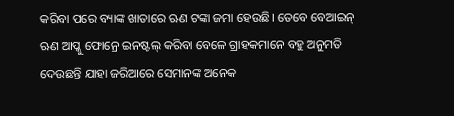କରିବା ପରେ ବ୍ୟାଙ୍କ ଖାତାରେ ଋଣ ଟଙ୍କା ଜମା ହେଉଛି। ତେବେ ବେଆଇନ୍ ଋଣ ଆପ୍କୁ ଫୋନ୍ରେ ଇନଷ୍ଟଲ୍ କରିବା ବେଳେ ଗ୍ରାହକମାନେ ବହୁ ଅନୁମତି ଦେଉଛନ୍ତି ଯାହା ଜରିଆରେ ସେମାନଙ୍କ ଅନେକ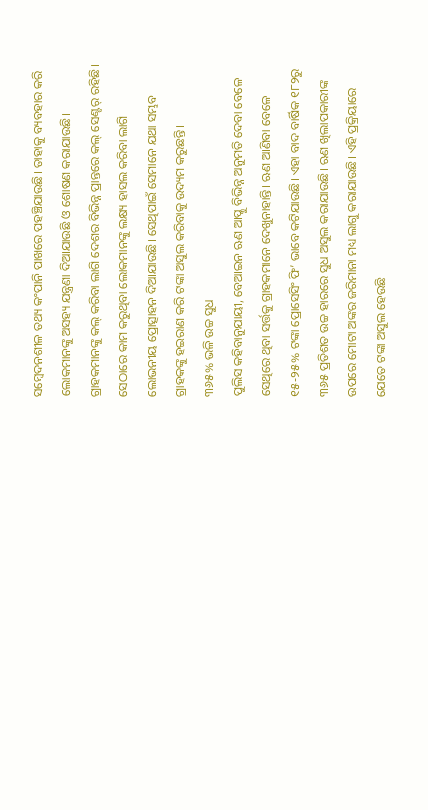ସମ୍ବେଦନଶୀଳ ତଥ୍ୟ କଂପାନି ପାଖରେ ପହଞ୍ଚିଯାଉଛି। ତାହାକୁ ବ୍ୟବହାର କରି ଲୋକମାନଙ୍କୁ ଅସହ୍ୟ ଯନ୍ତ୍ରଣା ଦିଆଯାଉଛି ଓ ଶୋଷଣ କରାଯାଉଛି। ଗ୍ରାହକମାନଙ୍କୁ କଲ୍ କରିବା ଲାଗି ଦେଶର ବିଭିନ୍ନ ପ୍ରାନ୍ତରେ କଲ୍ ସେଣ୍ଟର୍ ରହିଛି। ସେଠାରେ କାମ କରୁଥିବା ଲୋକମାନଙ୍କୁ ଲକ୍ଷ୍ୟ ହାସଲ କରିବା ଲାଗି ଲୋଭନୀୟ ପ୍ରୋତ୍ସାହନ ଦିଆଯାଉଛି। ସେଥିପାଇଁ ସେମାନେ ଯଥା ସମ୍ଭବ ଗ୍ରାହକଙ୍କୁ ହଇରାଣ କରି ଟଙ୍କା ଅସୁଲ କରିବାକୁ ଉଦ୍ୟମ କରୁଛନ୍ତି।
୩୬୫% ଭଳି ଉଚ୍ଚ ସୁଧ
ପୁଲିସ କହିବାନୁଯାୟୀ, ବେଆଇନ ଋଣ ଆପ୍କୁ ବିଭିନ୍ନ ଅନୁମତି ଦେବା ବେଳେ ସେଥିରେ ଥିବା ସର୍ତ୍ତକୁ ଗ୍ରାହକମାନେ ଦେଖୁନାହାନ୍ତି। ଋଣ ଆଣିବା ବେଳେ ୧୫-୨୫% ଟଙ୍କା ପ୍ରୋସେସିଂ ଫି’ ଭାବେ କଟିଯାଉଛି। ଏହା ବାଦ ବାର୍ଷିକ ୧୮୨ରୁ ୩୬୫ ପ୍ରତିଶତ ଉଚ୍ଚ ହାରରେ ସୁଧ ଅସୁଲ କରାଯାଉଛି। ଋଣ ଖିଲାପକାରୀଙ୍କ ଉପରେ ମୋଟା ଅଙ୍କର ଜରିମାନା ମଧ୍ୟ ଲାଗୁ କରାଯାଉଛି। ଏହି ପ୍ରକ୍ରିୟାରେ ଯେତେ ଟଙ୍କା ଅସୁଲ ହେଉଛି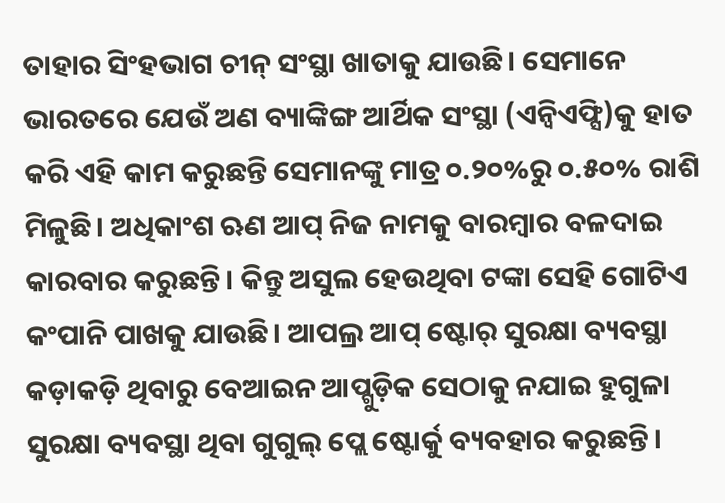ତାହାର ସିଂହଭାଗ ଚୀନ୍ ସଂସ୍ଥା ଖାତାକୁ ଯାଉଛି। ସେମାନେ ଭାରତରେ ଯେଉଁ ଅଣ ବ୍ୟାଙ୍କିଙ୍ଗ ଆର୍ଥିକ ସଂସ୍ଥା (ଏନ୍ବିଏଫ୍ସି)କୁ ହାତ କରି ଏହି କାମ କରୁଛନ୍ତି ସେମାନଙ୍କୁ ମାତ୍ର ୦.୨୦%ରୁ ୦.୫୦% ରାଶି ମିଳୁଛି। ଅଧିକାଂଶ ଋଣ ଆପ୍ ନିଜ ନାମକୁ ବାରମ୍ବାର ବଳଦାଇ କାରବାର କରୁଛନ୍ତି। କିନ୍ତୁ ଅସୁଲ ହେଉଥିବା ଟଙ୍କା ସେହି ଗୋଟିଏ କଂପାନି ପାଖକୁ ଯାଉଛି। ଆପଲ୍ର ଆପ୍ ଷ୍ଟୋର୍ ସୁରକ୍ଷା ବ୍ୟବସ୍ଥା କଡ଼ାକଡ଼ି ଥିବାରୁ ବେଆଇନ ଆପ୍ଗୁଡ଼ିକ ସେଠାକୁ ନଯାଇ ହୁଗୁଳା ସୁରକ୍ଷା ବ୍ୟବସ୍ଥା ଥିବା ଗୁଗୁଲ୍ ପ୍ଲେ ଷ୍ଟୋର୍କୁ ବ୍ୟବହାର କରୁଛନ୍ତି।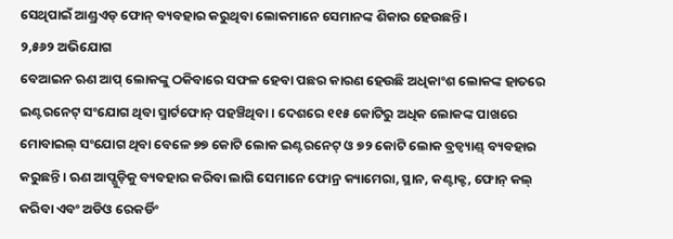ସେଥିପାଇଁ ଆଣ୍ଡ୍ରଏଡ୍ ଫୋନ୍ ବ୍ୟବହାର କରୁଥିବା ଲୋକମାନେ ସେମାନଙ୍କ ଶିକାର ହେଉଛନ୍ତି।
୨,୫୬୨ ଅଭିଯୋଗ
ବେଆଇନ ଋଣ ଆପ୍ ଲୋକଙ୍କୁ ଠକିବାରେ ସଫଳ ହେବା ପଛର କାରଣ ହେଉଛି ଅଧିକାଂଶ ଲୋକଙ୍କ ହାତରେ ଇଣ୍ଟରନେଟ୍ ସଂଯୋଗ ଥିବା ସ୍ମାର୍ଟଫୋନ୍ ପହଞ୍ଚିଥିବା। ଦେଶରେ ୧୧୫ କୋଟିରୁ ଅଧିକ ଲୋକଙ୍କ ପାଖରେ ମୋବାଇଲ୍ ସଂଯୋଗ ଥିବା ବେଳେ ୭୭ କୋଟି ଲୋକ ଇଣ୍ଟରନେଟ୍ ଓ ୭୨ କୋଟି ଲୋକ ବ୍ରଡ୍ବ୍ୟାଣ୍ଡ୍ ବ୍ୟବହାର କରୁଛନ୍ତି। ଋଣ ଆପ୍ଗୁଡ଼ିକୁ ବ୍ୟବହାର କରିବା ଲାଗି ସେମାନେ ଫୋନ୍ର କ୍ୟାମେରା, ସ୍ଥାନ, କଣ୍ଟାକ୍ଟ, ଫୋନ୍ କଲ୍ କରିବା ଏବଂ ଅଡିଓ ରେକର୍ଡିଂ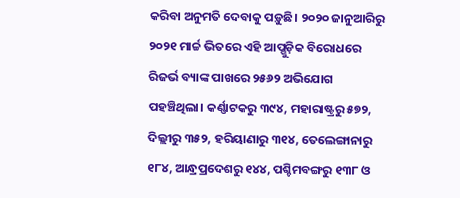କରିବା ଅନୁମତି ଦେବାକୁ ପଡ଼ୁଛି। ୨୦୨୦ ଜାନୁଆରିରୁ ୨୦୨୧ ମାର୍ଚ୍ଚ ଭିତରେ ଏହି ଆପ୍ଗୁଡ଼ିକ ବିରୋଧରେ ରିଜର୍ଭ ବ୍ୟାଙ୍କ ପାଖରେ ୨୫୬୨ ଅଭିଯୋଗ ପହଞ୍ଚିଥିଲା। କର୍ଣ୍ଣାଟକରୁ ୩୯୪, ମହାରାଷ୍ଟ୍ରରୁ ୫୭୨, ଦିଲ୍ଲୀରୁ ୩୫୨, ହରିୟାଣାରୁ ୩୧୪, ତେଲେଙ୍ଗାନାରୁ ୧୮୪, ଆନ୍ଧ୍ରପ୍ରଦେଶରୁ ୧୪୪, ପଶ୍ଚିମବଙ୍ଗରୁ ୧୩୮ ଓ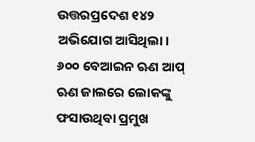ଉତ୍ତରପ୍ରଦେଶ ୧୪୨ ଅଭିଯୋଗ ଆସିଥିଲା।
୬୦୦ ବେଆଇନ ଋଣ ଆପ୍
ଋଣ ଜାଲରେ ଲୋକଙ୍କୁ ଫସାଉଥିବା ପ୍ରମୁଖ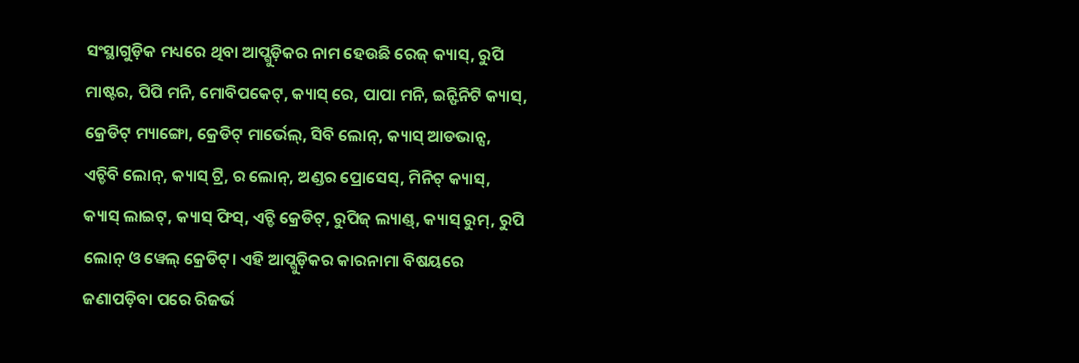ସଂସ୍ଥାଗୁଡ଼ିକ ମଧ୍ୟରେ ଥିବା ଆପ୍ଗୁଡ଼ିକର ନାମ ହେଉଛି ରେଜ୍ କ୍ୟାସ୍, ରୁପି ମାଷ୍ଟର, ପିପି ମନି, ମୋବିପକେଟ୍, କ୍ୟାସ୍ ରେ, ପାପା ମନି, ଇନ୍ଫିନିଟି କ୍ୟାସ୍, କ୍ରେଡିଟ୍ ମ୍ୟାଙ୍ଗୋ, କ୍ରେଡିଟ୍ ମାର୍ଭେଲ୍, ସିବି ଲୋନ୍, କ୍ୟାସ୍ ଆଡଭାନ୍ସ, ଏଚ୍ଡିବି ଲୋନ୍, କ୍ୟାସ୍ ଟ୍ରି, ର ଲୋନ୍, ଅଣ୍ଡର ପ୍ରୋସେସ୍, ମିନିଟ୍ କ୍ୟାସ୍, କ୍ୟାସ୍ ଲାଇଟ୍, କ୍ୟାସ୍ ଫିସ୍, ଏଚ୍ଡି କ୍ରେଡିଟ୍, ରୁପିଜ୍ ଲ୍ୟାଣ୍ଡ୍, କ୍ୟାସ୍ ରୁମ୍, ରୁପି ଲୋନ୍ ଓ ୱେଲ୍ କ୍ରେଡିଟ୍। ଏହି ଆପ୍ଗୁଡ଼ିକର କାରନାମା ବିଷୟରେ ଜଣାପଡ଼ିବା ପରେ ରିଜର୍ଭ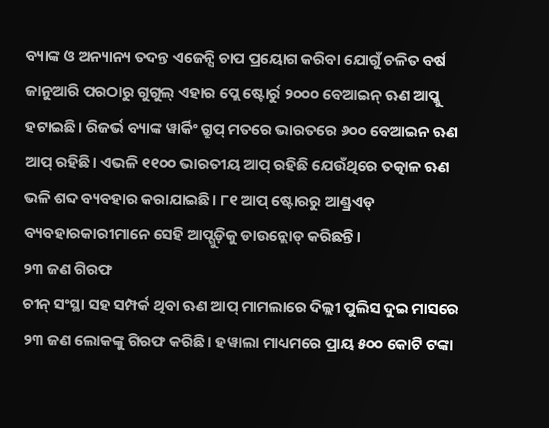ବ୍ୟାଙ୍କ ଓ ଅନ୍ୟାନ୍ୟ ତଦନ୍ତ ଏଜେନ୍ସି ଚାପ ପ୍ରୟୋଗ କରିବା ଯୋଗୁଁ ଚଳିତ ବର୍ଷ ଜାନୁଆରି ପରଠାରୁ ଗୁଗୁଲ୍ ଏହାର ପ୍ଲେ ଷ୍ଟୋର୍ରୁ ୨୦୦୦ ବେଆଇନ୍ ଋଣ ଆପ୍କୁ ହଟାଇଛି। ରିଜର୍ଭ ବ୍ୟାଙ୍କ ୱାର୍କିଂ ଗ୍ରୁପ୍ ମତରେ ଭାରତରେ ୬୦୦ ବେଆଇନ ଋଣ ଆପ୍ ରହିଛି। ଏଭଳି ୧୧୦୦ ଭାରତୀୟ ଆପ୍ ରହିଛି ଯେଉଁଥିରେ ତତ୍କାଳ ଋଣ ଭଳି ଶବ୍ଦ ବ୍ୟବହାର କରାଯାଇଛି। ୮୧ ଆପ୍ ଷ୍ଟୋରରୁ ଆଣ୍ଡ୍ରଏଡ୍ ବ୍ୟବହାରକାରୀମାନେ ସେହି ଆପ୍ଗୁଡ଼ିକୁ ଡାଉନ୍ଲୋଡ୍ କରିଛନ୍ତି।
୨୩ ଜଣ ଗିରଫ
ଚୀନ୍ ସଂସ୍ଥା ସହ ସମ୍ପର୍କ ଥିବା ଋଣ ଆପ୍ ମାମଲାରେ ଦିଲ୍ଲୀ ପୁଲିସ ଦୁଇ ମାସରେ ୨୩ ଜଣ ଲୋକଙ୍କୁ ଗିରଫ କରିଛି। ହୱାଲା ମାଧ୍ୟମରେ ପ୍ରାୟ ୫୦୦ କୋଟି ଟଙ୍କା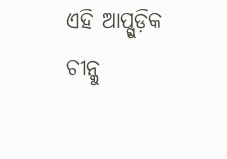ଏହି ଆପ୍ଗୁଡ଼ିକ ଚୀନ୍କୁ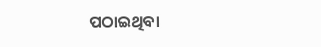ପଠାଇଥିବା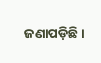ଜଣାପଡ଼ିଛି।